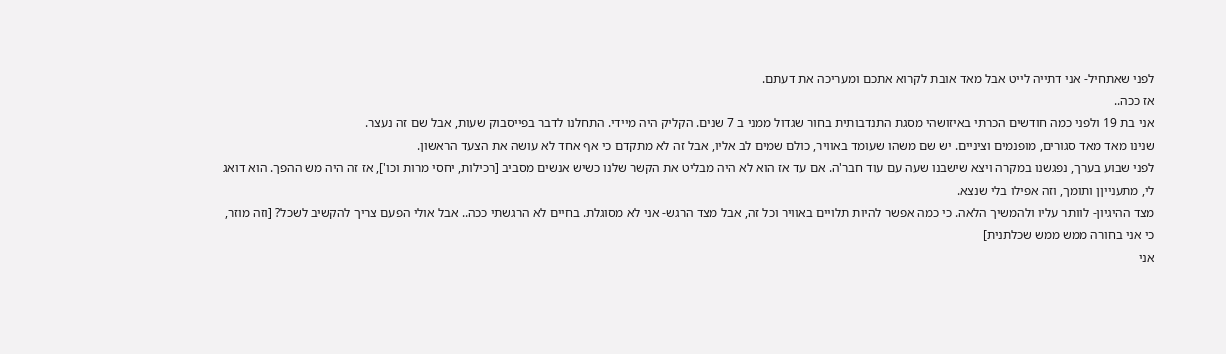לפני שאתחיל- אני דתייה לייט אבל מאד אובת לקרוא אתכם ומעריכה את דעתם.
אז ככה..
אני בת 19 ולפני כמה חודשים הכרתי באיזושהי מסגת התנדבותית בחור שגדול ממני ב 7 שנים. הקליק היה מיידי. התחלנו לדבר בפייסבוק שעות, אבל שם זה נעצר.
שנינו מאד מאד סגורים, מופנמים וציניים. יש שם משהו שעומד באוויר, כולם שמים לב אליו, אבל זה לא מתקדם כי אף אחד לא עושה את הצעד הראשון.
לפני שבוע בערך, נפגשנו במקרה ויצא שישבנו שעה עם עוד חבר'ה. אם עד אז הוא לא היה מבליט את הקשר שלנו כשיש אנשים מסביב [רכילות, יחסי מרות וכו'], אז זה היה מש ההפך. הוא דואג לי, מתענייןן ותומך, וזה אפילו בלי שנצא.
מצד ההיגיון- לוותר עליו ולהמשיך הלאה. כי כמה אפשר להיות תלויים באוויר וכל זה, אבל מצד הרגש- אני לא מסוגלת. בחיים לא הרגשתי ככה.. אבל אולי הפעם צריך להקשיב לשכל? [וזה מוזר, כי אני בחורה ממש ממש שכלתנית]
אני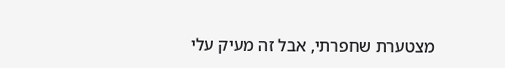מצטערת שחפרתי, אבל זה מעיק עלי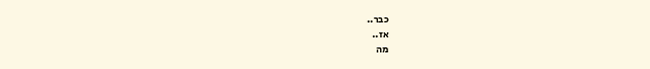כבר..
אז..
מה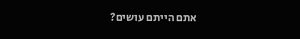אתם הייתם עושים?